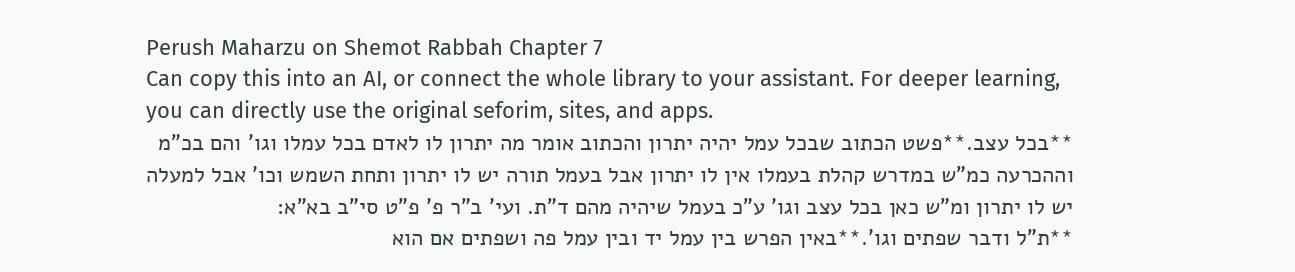Perush Maharzu on Shemot Rabbah Chapter 7
Can copy this into an AI, or connect the whole library to your assistant. For deeper learning, you can directly use the original seforim, sites, and apps.
**בכל עצב.**פשט הכתוב שבכל עמל יהיה יתרון והכתוב אומר מה יתרון לו לאדם בכל עמלו וגו' והם בכ"מ וההכרעה כמ"ש במדרש קהלת בעמלו אין לו יתרון אבל בעמל תורה יש לו יתרון ותחת השמש וכו' אבל למעלה יש לו יתרון ומ"ש כאן בכל עצב וגו' ע"כ בעמל שיהיה מהם ד"ת. ועי' ב"ר פ' פ"ט סי"ב בא"א:
**ת"ל ודבר שפתים וגו'.**באין הפרש בין עמל יד ובין עמל פה ושפתים אם הוא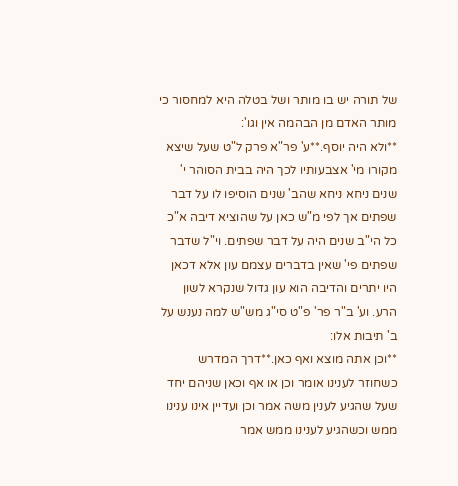של תורה יש בו מותר ושל בטלה היא למחסור כי מותר האדם מן הבהמה אין וגו':
**ולא היה יוסף.**ע' פר"א פרק ל"ט שעל שיצא מקורו מי' אצבעותיו לכך היה בבית הסוהר י' שנים ניחא ניחא שהב' שנים הוסיפו לו על דבר שפתים אך לפי מ"ש כאן על שהוציא דיבה א"כ כל הי"ב שנים היה על דבר שפתים. וי"ל שדבר שפתים פי' שאין בדברים עצמם עון אלא דכאן היו יתרים והדיבה הוא עון גדול שנקרא לשון הרע. וע' ב"ר פר' פ"ט סי"ג מש"ש למה נענש על ב' תיבות אלו:
**וכן אתה מוצא ואף כאן.**דרך המדרש כשחוזר לענינו אומר וכן או אף וכאן שניהם יחד שעל שהגיע לענין משה אמר וכן ועדיין אינו ענינו ממש וכשהגיע לענינו ממש אמר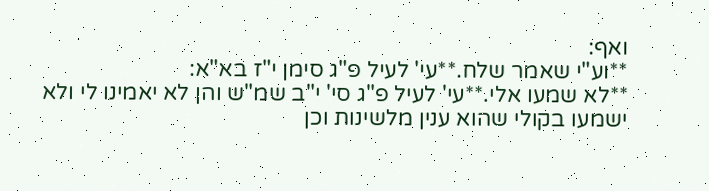ואף:
**וע"י שאמר שלח.**עי' לעיל פ"ג סימן י"ז בא"א:
**לא שמעו אלי.**עי' לעיל פ"ג סי' י"ב שמ"ש והן לא יאמינו לי ולא ישמעו בקולי שהוא ענין מלשינות וכן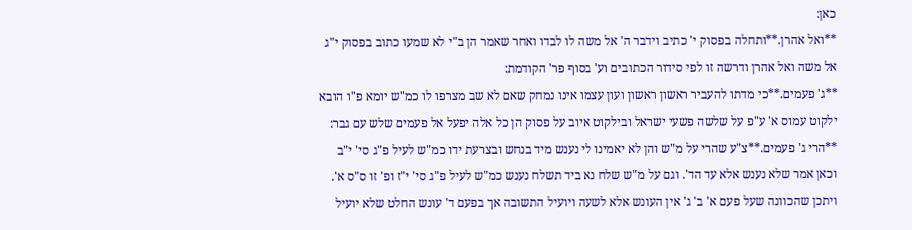כאן:
**ואל אהרן.**ותחלה בפסוק י' כתיב וידבר ה' אל משה לו לבדו ואחר שאמר הן ב"י לא שמעו כתוב בפסוק י"ג אל משה ואל אהרן ודרשה זו לפי סידור הכתובים וע' בסוף פר' הקודמת:
**ג' פעמים.**כי מדתו להעביר ראשון ראשון ועון עצמו אינו נמחק שאם לא שב מצרפו לו כמ"ש יומא פ"ו הובא ילקוט עמוס א' ע"פ על שלשה פשעי ישראל ובילקוט איוב על פסוק הן כל אלה יפעל אל פעמים שלש עם גבר:
**הרי ג' פעמים.**צ"ע שהרי על מ"ש והן לא יאמינו לי נענש מיד בנחש ובצרעת ידו כמ"ש לעיל פ"ג סי' י"ב וכאן אמר שלא נענש אלא עד הד'. וגם על מ"ש שלח נא ביד תשלח נענש כמ"ש לעיל פ"ג סי' י"ז ופ' זו ס"ס א'. ויתכן שהכוונה שעל פעם א' ב' ג' אין העונש אלא לשעה ויועיל התשובה אך בפעם ד' עונש החלט שלא יועיל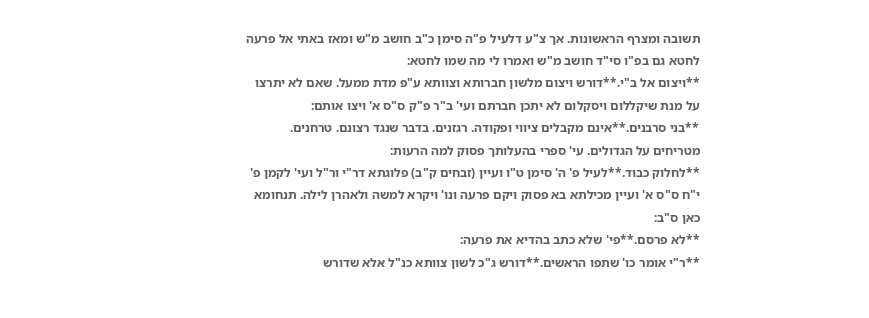תשובה ומצרף הראשונות. אך צ"ע דלעיל פ"ה סימן כ"ב חושב מ"ש ומאז באתי אל פרעה לחטא גם בפ"ו סי"ד חושב מ"ש ואמרו לי מה שמו לחטא:
**ויצום אל ב"י.**דורש ויצום מלשון חברותא וצוותא ע"פ מדת ממעל. שאם לא יתרצו על מנת שיקללום ויסקלום לא יתכן חברתם ועי' ב"ר פ"ק ס"ס א' ויצו אותם:
**בני סרבנים.**אינם מקבלים ציווי ופקודה. רגזנים. בדבר שנגד רצונם. טרחנים. מטריחים על הגדולים. עי' ספרי בהעלותך פסוק למה הרעות:
**לחלוק כבוד.**לעיל פ' ה' סימן ט"ו ועיין (זבחים ק"ב) פלוגתא דר"י ור"ל ועי' לקמן פ' י"ח ס"ס א' ועיין מכילתא בא פסוק ויקם פרעה ונו' ויקרא למשה ולאהרן לילה. תנחומא כאן ס"ב:
**לא פרסם.**פי' שלא כתב בהדיא את פרעה:
**ר"י אומר כו' שתפו הראשים.**דורש ג"כ לשון צוותא כנ"ל אלא שדורש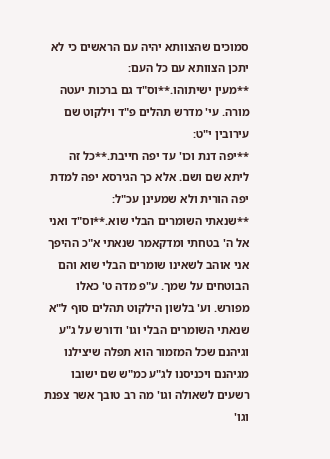סמוכים שהצוותא יהיה עם הראשים כי לא יתכן הצוותא עם כל העם:
**מעין ישיתוהו.**וס"ד גם ברכות יעטה מורה. עי' מדרש תהלים פ"ד וילקוט שם עירובין י"ט:
**יפה דנת וכו' עד יפה חייבת.**כל זה ליתא שם ושם. אלא כך הגירסא יפה למדת יפה הורית ולא שמעינן עכ"ל:
**שנאתי השומרים הבלי שוא.**וס"ד ואני אל ה' בטחתי ומדקאמר שנאתי א"כ ההיפך אני אוהב לשאינו שומרים הבלי שוא והם הבוטחים על שמך. ע"פ מדה ט' כאלו מפורש. וע' בלשון הילקוט תהלים סוף ל"א שנאתי השומרים הבלי וגו' ודורש על ג"ע וגיהנם שכל המזמור הוא תפלה שיצילנו מגיהנם ויכניסנו לג"ע כמ"ש שם ישובו רשעים לשאולה וגו' מה רב טובך אשר צפנת וגו'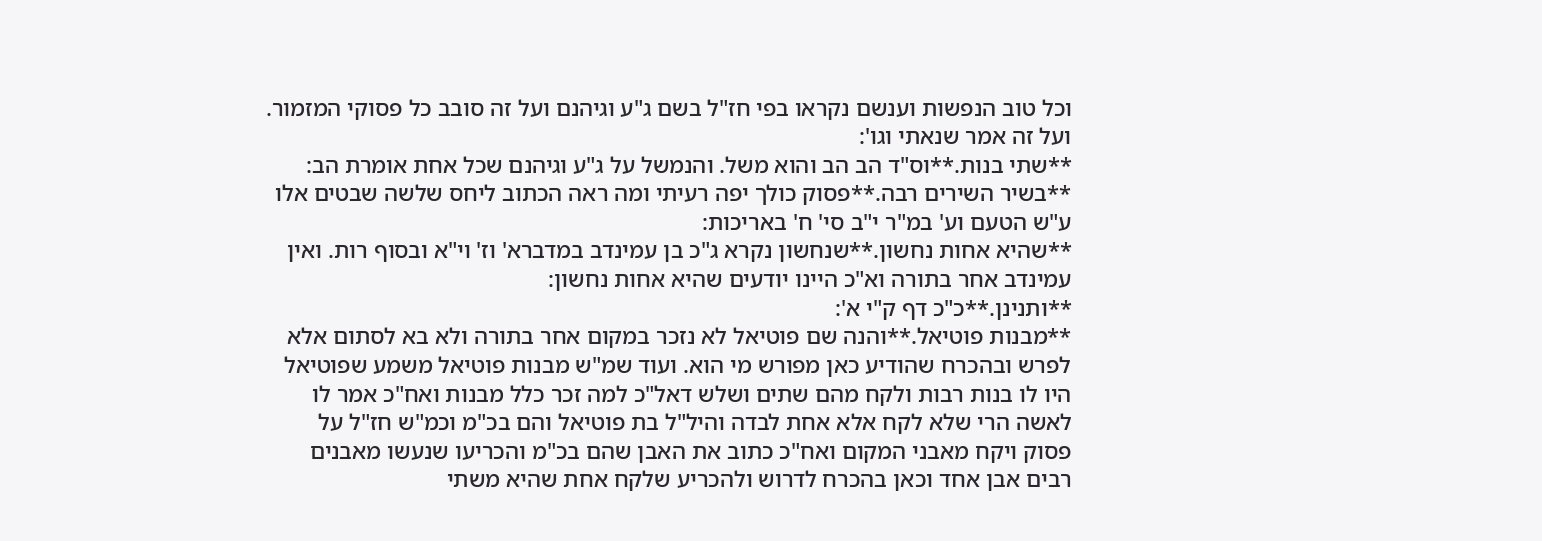וכל טוב הנפשות וענשם נקראו בפי חז"ל בשם ג"ע וגיהנם ועל זה סובב כל פסוקי המזמור. ועל זה אמר שנאתי וגו':
**שתי בנות.**וס"ד הב הב והוא משל. והנמשל על ג"ע וגיהנם שכל אחת אומרת הב:
**בשיר השירים רבה.**פסוק כולך יפה רעיתי ומה ראה הכתוב ליחס שלשה שבטים אלו ע"ש הטעם וע' במ"ר י"ב סי' ח' באריכות:
**שהיא אחות נחשון.**שנחשון נקרא ג"כ בן עמינדב במדברא' וז' וי"א ובסוף רות. ואין עמינדב אחר בתורה וא"כ היינו יודעים שהיא אחות נחשון:
**ותנינן.**כ"כ דף ק"י א':
**מבנות פוטיאל.**והנה שם פוטיאל לא נזכר במקום אחר בתורה ולא בא לסתום אלא לפרש ובהכרח שהודיע כאן מפורש מי הוא. ועוד שמ"ש מבנות פוטיאל משמע שפוטיאל היו לו בנות רבות ולקח מהם שתים ושלש דאל"כ למה זכר כלל מבנות ואח"כ אמר לו לאשה הרי שלא לקח אלא אחת לבדה והיל"ל בת פוטיאל והם בכ"מ וכמ"ש חז"ל על פסוק ויקח מאבני המקום ואח"כ כתוב את האבן שהם בכ"מ והכריעו שנעשו מאבנים רבים אבן אחד וכאן בהכרח לדרוש ולהכריע שלקח אחת שהיא משתי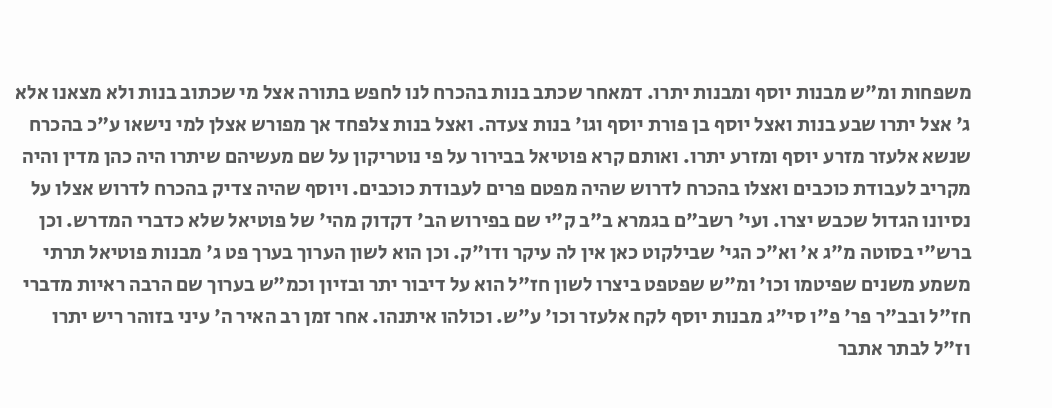משפחות ומ"ש מבנות יוסף ומבנות יתרו. דמאחר שכתב בנות בהכרח לנו לחפש בתורה אצל מי שכתוב בנות ולא מצאנו אלא ג' אצל יתרו שבע בנות ואצל יוסף בן פורת יוסף וגו' בנות צעדה. ואצל בנות צלפחד אך מפורש אצלן למי נישאו ע"כ בהכרח שנשא אלעזר מזרע יוסף ומזרע יתרו. ואותם קרא פוטיאל בבירור על פי נוטריקון על שם מעשיהם שיתרו היה כהן מדין והיה מקריב לעבודת כוכבים ואצלו בהכרח לדרוש שהיה מפטם פרים לעבודת כוכבים. ויוסף שהיה צדיק בהכרח לדרוש אצלו על נסיונו הגדול שכבש יצרו. ועי' רשב"ם בגמרא ב"ב ק"י שם בפירוש הב' דקדוק מהי' של פוטיאל שלא כדברי המדרש. וכן ברש"י בסוטה מ"ג א' וא"כ הגי' שבילקוט כאן אין לה עיקר ודו"ק. וכן הוא לשון הערוך בערך פט ג' מבנות פוטיאל תרתי משמע משנים שפיטמו וכו' ומ"ש שפטפט ביצרו לשון חז"ל הוא על דיבור יתר ובזיון וכמ"ש בערוך שם הרבה ראיות מדברי חז"ל ובב"ר פר' פ"ו סי"ג מבנות יוסף לקח אלעזר וכו' ע"ש. וכולהו איתנהו. אחר זמן רב האיר ה' עיני בזוהר ריש יתרו וז"ל לבתר אתבר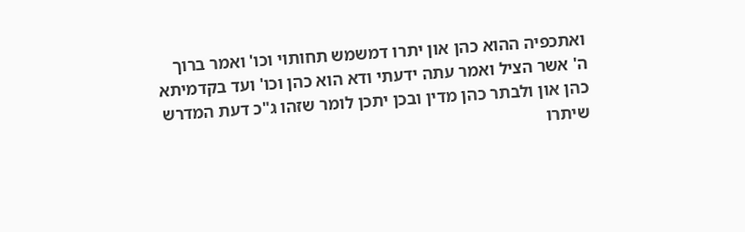ואתכפיה ההוא כהן און יתרו דמשמש תחותוי וכו' ואמר ברוך ה' אשר הציל ואמר עתה ידעתי ודא הוא כהן וכו' ועד בקדמיתא כהן און ולבתר כהן מדין ובכן יתכן לומר שזהו ג"כ דעת המדרש שיתרו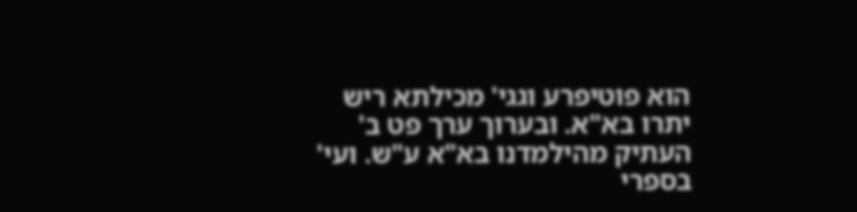הוא פוטיפרע וגגי' מכילתא ריש יתרו בא"א. ובערוך ערך פט ב' העתיק מהילמדנו בא"א ע"ש. ועי' בספרי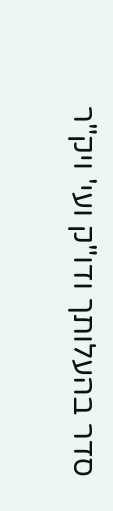סדר בהעלותך ודו"ק ועי' ויק"ר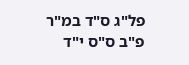פל"ג ס"ד במ"ר פ"ב ס"ס י"ד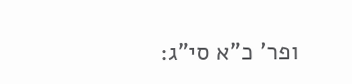ופר' כ"א סי"ג: